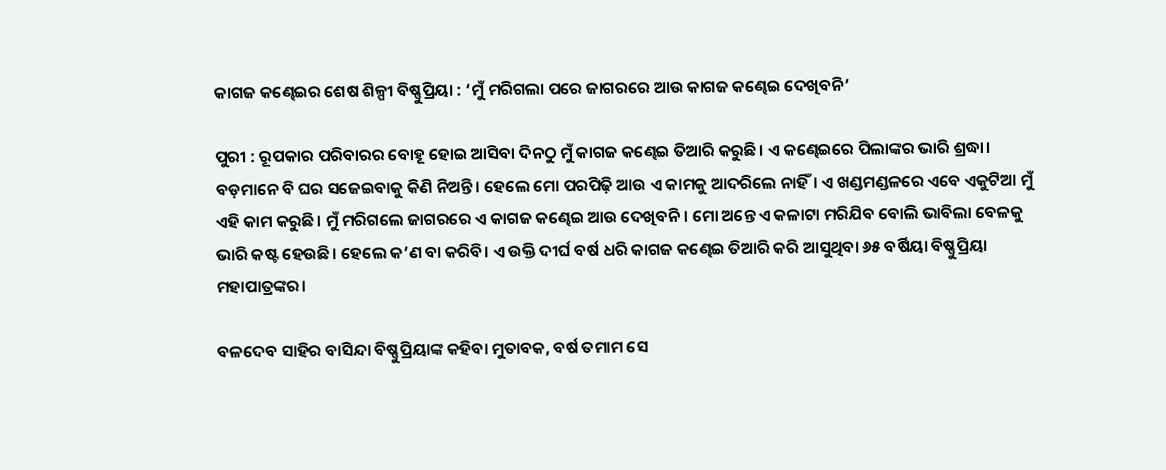କାଗଜ କଣ୍ଢେଇର ଶେଷ ଶିଳ୍ପୀ ବିଷ୍ଣୁପ୍ରିୟା : ‘ମୁଁ ମରିଗଲା ପରେ ଜାଗରରେ ଆଉ କାଗଜ କଣ୍ଢେଇ ଦେଖିବନି’

ପୁରୀ : ରୂପକାର ପରିବାରର ବୋହୂ ହୋଇ ଆସିବା ଦିନଠୁ ମୁଁ କାଗଜ କଣ୍ଢେଇ ତିଆରି କରୁଛି। ଏ କଣ୍ଢେଇରେ ପିଲାଙ୍କର ଭାରି ଶ୍ରଦ୍ଧା। ବଡ଼ମାନେ ବି ଘର ସଜେଇବାକୁ କିଣି ନିଅନ୍ତି। ହେଲେ ମୋ ପରପିଢ଼ି ଆଉ ଏ କାମକୁ ଆଦରିଲେ ନାହିଁ। ଏ ଖଣ୍ଡମଣ୍ଡଳରେ ଏବେ ଏକୁଟିଆ ମୁଁ ଏହି କାମ କରୁଛି। ମୁଁ ମରିଗଲେ ଜାଗରରେ ଏ କାଗଜ କଣ୍ଢେଇ ଆଉ ଦେଖିବନି। ମୋ ଅନ୍ତେ ଏ କଳାଟା ମରିଯିବ ବୋଲି ଭାବିଲା ବେଳକୁ ଭାରି କଷ୍ଟ ହେଉଛି। ହେଲେ କ’ଣ ବା କରିବି। ଏ ଉକ୍ତି ଦୀର୍ଘ ବର୍ଷ ଧରି କାଗଜ କଣ୍ଢେଇ ତିଆରି କରି ଆସୁଥିବା ୬୫ ବର୍ଷିୟା ବିଷ୍ଣୁପ୍ରିୟା ମହାପାତ୍ରଙ୍କର।

ବଳଦେବ ସାହିର ବାସିନ୍ଦା ବିଷ୍ଣୁପ୍ରିୟାଙ୍କ କହିବା ମୁତାବକ, ବର୍ଷ ତମାମ ସେ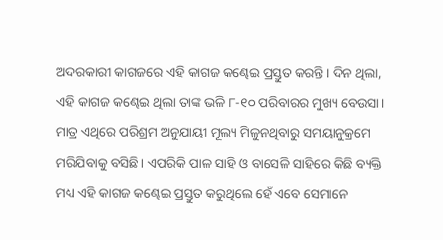ଅଦରକାରୀ କାଗଜରେ ଏହି କାଗଜ କଣ୍ଢେଇ ପ୍ରସ୍ତୁତ କରନ୍ତି। ଦିନ ଥିଲା, ଏହି କାଗଜ କଣ୍ଢେଇ ଥିଲା ତାଙ୍କ ଭଳି ୮-୧୦ ପରିବାରର ମୁଖ୍ୟ ବେଉସା। ମାତ୍ର ଏଥିରେ ପରିଶ୍ରମ ଅନୁଯାୟୀ ମୂଲ୍ୟ ମିଳୁନଥିବାରୁ ସମୟାନୁକ୍ରମେ ମରିଯିବାକୁ ବସିଛି। ଏପରିକି ପାଳ ସାହି ଓ ବାସେଳି ସାହିରେ କିଛି ବ୍ୟକ୍ତି ମଧ୍ୟ ଏହି କାଗଜ କଣ୍ଢେଇ ପ୍ରସ୍ତୁତ କରୁଥିଲେ ହେଁ ଏବେ ସେମାନେ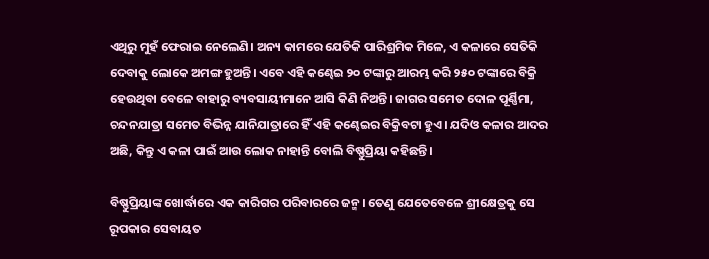ଏଥିରୁ ମୁହଁ ଫେରାଇ ନେଲେଣି। ଅନ୍ୟ କାମରେ ଯେତିକି ପାରିଶ୍ରମିକ ମିଳେ, ଏ କଳାରେ ସେତିକି ଦେବାକୁ ଲୋକେ ଅମଙ୍ଗ ହୁଅନ୍ତି। ଏବେ ଏହି କଣ୍ଢେଇ ୨୦ ଟଙ୍କାରୁ ଆରମ୍ଭ କରି ୨୫୦ ଟଙ୍କାରେ ବିକ୍ରି ହେଉଥିବା ବେଳେ ବାହାରୁ ବ୍ୟବସାୟୀମାନେ ଆସି କିଣି ନିଅନ୍ତି। ଜାଗର ସମେତ ଦୋଳ ପୂର୍ଣ୍ଣିମା, ଚନ୍ଦନଯାତ୍ରା ସମେତ ବିଭିନ୍ନ ଯାନିଯାତ୍ରାରେ ହିଁ ଏହି ‌କଣ୍ଢେଇର ବିକ୍ରିବଟା ହୁଏ। ଯଦିଓ କଳାର ଆଦର ଅଛି, କିନ୍ତୁ ଏ କଳା ପାଇଁ ଆଉ ଲୋକ ନାହାନ୍ତି ବୋଲି ବିଷ୍ଣୁପ୍ରିୟା କହିଛନ୍ତି।

ବିଷ୍ଣୁପ୍ରିୟାଙ୍କ ଖୋର୍ଦ୍ଧାରେ ଏକ କାରିଗର ପରିବାରରେ ଜନ୍ମ। ତେଣୁ ଯେତେବେଳେ ଶ୍ରୀକ୍ଷେତ୍ରକୁ ସେ ରୂପକାର ସେବାୟତ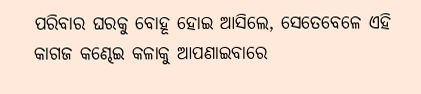ପରିବାର ଘରକୁ ବୋହୂ ହୋଇ ଆସିଲେ, ସେତେବେଳେ ଏହି କାଗଜ କଣ୍ଢେଇ କଳାକୁ ଆପଣାଇବାରେ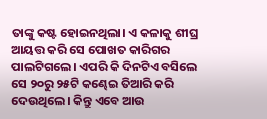ତାଙ୍କୁ କଷ୍ଟ ହୋଇନଥିଲା। ଏ କଳାକୁ ଶୀଘ୍ର ଆୟତ୍ତ କରି ସେ ପୋଖତ କାରିଗର ପାଲଟିଗଲେ। ଏପରି କି ଦିନଟିଏ ବସିଲେ ସେ ୨୦ରୁ ୨୫ଟି କଣ୍ଢେଇ ତିଆରି କରି ଦେଉଥିଲେ। କିନ୍ତୁ ଏବେ ଆଉ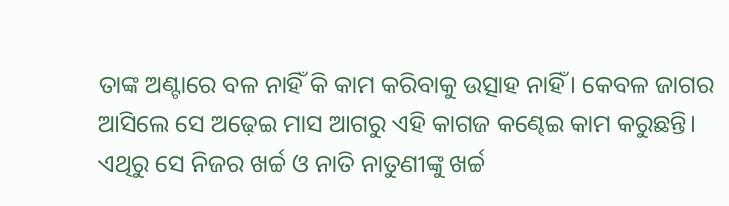ତାଙ୍କ ଅଣ୍ଟାରେ ବଳ ନାହିଁ କି କାମ କରିବାକୁ ଉତ୍ସାହ ନାହିଁ। କେବଳ ଜାଗର ଆସିଲେ ସେ ଅଢ଼େଇ ମାସ ଆଗରୁ ଏହି କାଗଜ କଣ୍ଢେଇ କାମ କରୁଛନ୍ତି। ଏଥିରୁ ସେ ନିଜର ଖର୍ଚ୍ଚ ଓ ନାତି ନାତୁଣୀଙ୍କୁ ଖର୍ଚ୍ଚ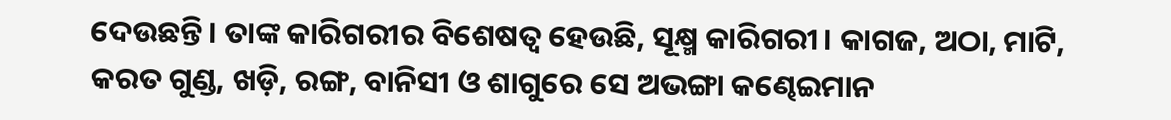ଦେଉଛନ୍ତି। ତାଙ୍କ କାରିଗରୀର ବିଶେଷତ୍ବ ହେଉଛି, ସୂକ୍ଷ୍ମ କାରିଗରୀ। କାଗଜ, ଅଠା, ମାଟି, କରତ ଗୁଣ୍ଡ, ଖଡ଼ି, ରଙ୍ଗ, ବାନିସୀ ଓ ଶାଗୁରେ ସେ ଅଭଙ୍ଗା କଣ୍ଢେଇମାନ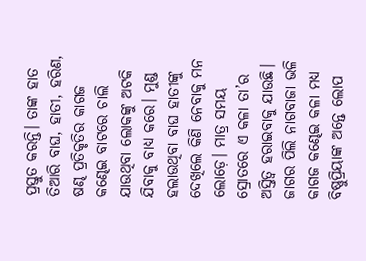ପ୍ରସ୍ତୁତ କରନ୍ତି। ତାଙ୍କ ହାତ ତିଆରି ବାଘ, ହାତୀ, ହରିଣ, ଷଣ୍ଢ ପ୍ରତିକୃତିର କାଗଜ କଣ୍ଢେଇ ବାଟରେ ଚାଲି ଯାଉଥିବା ଲୋକଙ୍କୁ ଅଟକି ଯିବାକୁ ବାଧ୍ୟ କରେ। ମୁଣ୍ଡ ହଲାଉଥିବା ବାଘ ହାତୀଙ୍କୁ ଦେଖିଲେ କିଣି ନେବାକୁ ମନ ଲୋଡ଼େ। ମାତ୍ର ସମୟ ସ୍ରୋତରେ ଏ କଳା ତା’ର ଅସ୍ତିତ୍ବ ହରାଇବାକୁ ଯାଉଛି। ଜାଗର ପିଲି ନାଗବାଜା ଭଳି କାଗଜ କଣ୍ଢେଇ କଳା ମଧ୍ୟ ବିଷ୍ଣୁପ୍ରିୟାଙ୍କ ଅନ୍ତେ ଲୋପ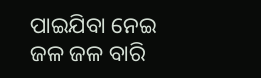ପାଇଯିବା ନେଇ ଜଳ ଜଳ ବାରି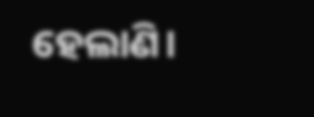ହେଲାଣି।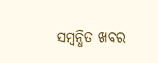ସମ୍ବନ୍ଧିତ ଖବର